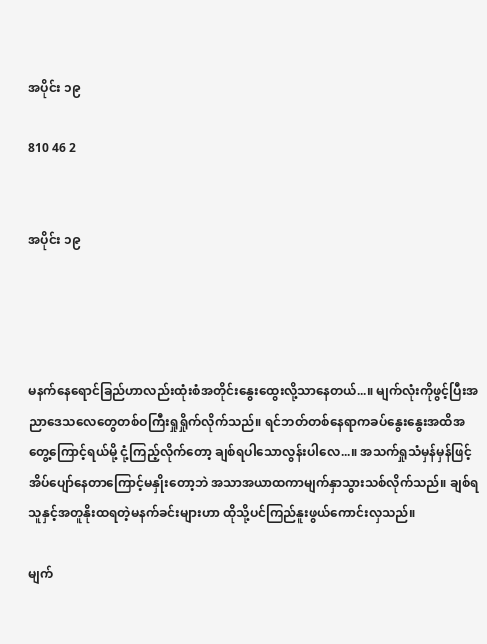အပိုင်း ၁၉

810 46 2


အပိုင်း ၁၉




မနက်နေရောင်ခြည်ဟာလည်းထုံးစံအတိုင်းနွေးထွေးလို့သာနေတယ်...။ မျက်လုံးကိုဖွင့်ပြီးအညာဒေသလေတွေတစ်ဝကြီးရှုရှိုက်လိုက်သည်။ ရင်ဘတ်တစ်နေရာကခပ်နွေးနွေးအထိအတွေ့ကြောင့်ရယ်မို့ ငုံ့ကြည့်လိုက်တော့ ချစ်ရပါသောလွန်းပါလေ...။ အသက်ရှုသံမှန်မှန်ဖြင့်အိပ်ပျော်နေတာကြောင့်မနှိုးတော့ဘဲ အသာအယာထကာမျက်နှာသွားသစ်လိုက်သည်။ ချစ်ရသူနှင့်အတူနိုးထရတဲ့မနက်ခင်းများဟာ ထိုသို့ပင်ကြည်နူးဖွယ်ကောင်းလှသည်။

မျက်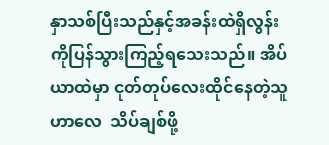နှာသစ်ပြီးသည်နှင့်အခန်းထဲရှိလွန်းကိုပြန်သွားကြည့်ရသေးသည်။ အိပ်ယာထဲမှာ ငုတ်တုပ်လေးထိုင်နေတဲ့သူဟာလေ  သိပ်ချစ်ဖို့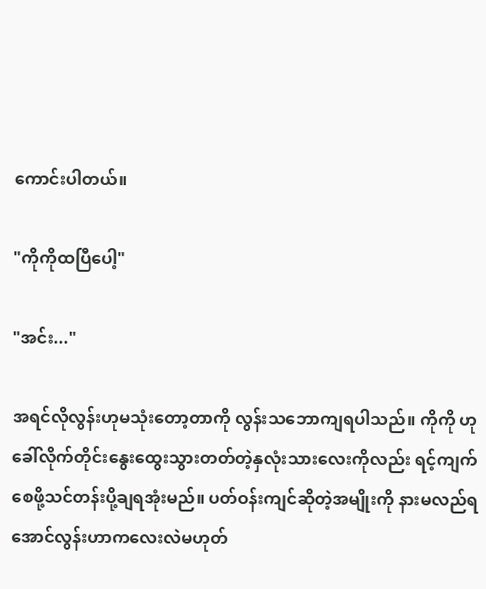ကောင်းပါတယ်။

"ကိုကိုထပြီပေါ့"

"အင်း..."

အရင်လိုလွန်းဟုမသုံးတော့တာကို လွန်းသဘောကျရပါသည်။ ကိုကို ဟုခေါ်လိုက်တိုင်းနွေးထွေးသွားတတ်တဲ့နှလုံးသားလေးကိုလည်း ရင့်ကျက်စေဖို့သင်တန်းပို့ချရအုံးမည်။ ပတ်ဝန်းကျင်ဆိုတဲ့အမျိုးကို နားမလည်ရအောင်လွန်းဟာကလေးလဲမဟုတ်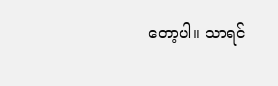တော့ပါ။ သာရင်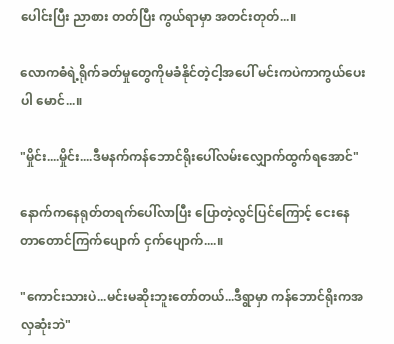ပေါင်းပြီး ညာစား တတ်ပြီး ကွယ်ရာမှာ အတင်းတုတ်...။

လောကဓံရဲ့ရိုက်ခတ်မှုတွေကိုမခံနိုင်တဲ့ငါ့အပေါ် မင်းကပဲကာကွယ်ပေးပါ မောင်...။

"မှိုင်း....မှိုင်း....ဒီမနက်ကန်ဘောင်ရိုးပေါ်လမ်းလျှောက်ထွက်ရအောင်"

နောက်ကနေရုတ်တရက်ပေါ်လာပြီး ပြောတဲ့လွင်ပြင်ကြောင့် ငေးနေတာတောင်ကြက်ပျောက် ငှက်ပျောက်....။

"ကောင်းသားပဲ...မင်းမဆိုးဘူးတော်တယ်...ဒီရွာမှာ ကန်ဘောင်ရိုးကအလှဆုံးဘဲ"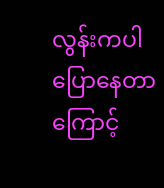လွန်းကပါပြောနေတာကြောင့်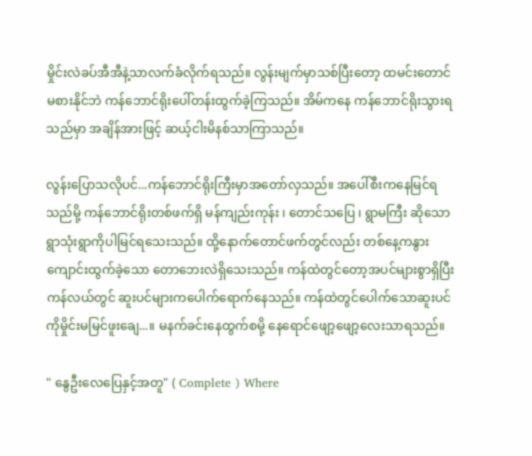မှိုင်းလဲခပ်အီအီနဲ့သာလက်ခံလိုက်ရသည်။ လွန်းမျက်မှာသစ်ပြီးတော့ ထမင်းတောင်မစားနိုင်ဘဲ ကန်ဘောင်ရိုးပေါ်တန်းထွက်ခဲ့ကြသည်။ အိမ်ကနေ ကန်ဘောင်ရိုးသွားရသည်မှာ အချိန်အားဖြင့် ဆယ့်ငါးမိနစ်သာကြာသည်။

လွန်းပြောသလိုပင်...ကန်ဘောင်ရိုးကြီးမှာအတော်လှသည်။ အပေါ်စီးကနေမြင်ရသည်မို့ ကန်ဘောင်ရိုးတစ်ဖက်ရှိ မန်ကျည်းကုန်း ၊ တောင်သပြေ ၊ ရွာမကြီး ဆိုသောရွာသုံးရွာကိုပါမြင်ရသေးသည်။ ထို့နောက်တောင်ဖက်တွင်လည်း တစ်နေ့ကနွားကျောင်းထွက်ခဲ့သော တောဘေးလဲရှိသေးသည်။ ကန်ထဲတွင်တော့အပင်များစွာရှိပြီး ကန်လယ်တွင် ဆူးပင်များကပေါက်ရောက်နေသည်။ ကန်ထဲတွင်ပေါက်သောဆူးပင်ကိုမှိုင်းမမြင်ဖူးချေ...။ မနက်ခင်းနေထွက်စမို့ နေရောင်ဖျော့ဖျော့လေးသာရသည်။

" နွေဦးလေပြေနှင့်အတူ" ( Complete ) Where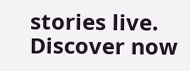stories live. Discover now